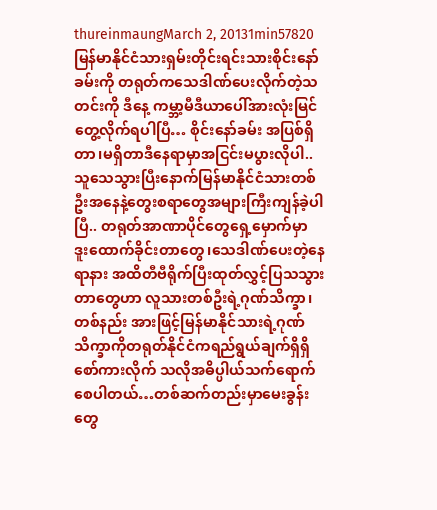thureinmaungMarch 2, 20131min57820
မြန်မာနိုင်ငံသားရှမ်းတိုင်းရင်းသားစိုင်းနော်ခမ်းကို တရုတ်ကသေဒါဏ်ပေးလိုက်တဲ့သတင်းကို ဒီနေ့ ကမ္ဘာ့မီဒီယာပေါ်အားလုံးမြင်တွေ့လိုက်ရပါပြီ… စိုင်းနော်ခမ်း အပြစ်ရှိတာ၊မရှိတာဒီနေရာမှာအငြင်းမပွားလိုပါ.. သူသေသွားပြီးနောက်မြန်မာနိုင်ငံသားတစ်ဦးအနေနဲ့တွေးစရာတွေအများကြီးကျန်ခဲ့ပါပြီ.. တရုတ်အာဏာပိုင်တွေရှေ့မှောက်မှာ ဒူးထောက်ခိုင်းတာတွေ၊သေဒါဏ်ပေးတဲ့နေရာနား အထိတီဗီရိုက်ပြီးထုတ်လွှင့်ပြသသွားတာတွေဟာ လူသားတစ်ဦးရဲ့ဂုဏ်သိက္ခာ၊တစ်နည်း အားဖြင့်မြန်မာနိုင်သားရဲ့ဂုဏ်သိက္ခာကိုတရုတ်နိုင်ငံကရည်ရွယ်ချက်ရှိရှိစော်ကားလိုက် သလိုအဓိပ္ပါယ်သက်ရောက်စေပါတယ်…တစ်ဆက်တည်းမှာမေးခွန်းတွေ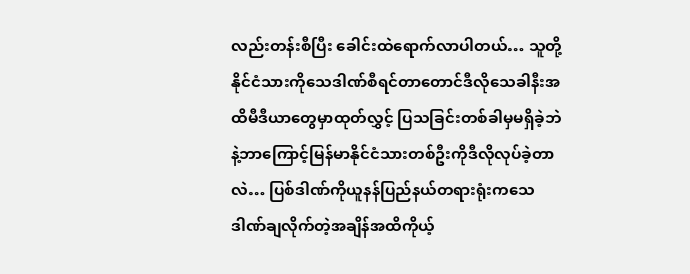လည်းတန်းစီပြီး ခေါင်းထဲရောက်လာပါတယ်… သူတို့နိုင်ငံသားကိုသေဒါဏ်စီရင်တာတောင်ဒီလိုသေခါနီးအထိမီဒီယာတွေမှာထုတ်လွှင့် ပြသခြင်းတစ်ခါမှမရှိခဲ့ဘဲနဲ့ဘာကြောင့်မြန်မာနိုင်ငံသားတစ်ဦးကိုဒီလိုလုပ်ခဲ့တာလဲ… ပြစ်ဒါဏ်ကိုယူနန်ပြည်နယ်တရားရုံးကသေဒါဏ်ချလိုက်တဲ့အချိန်အထိကိုယ့်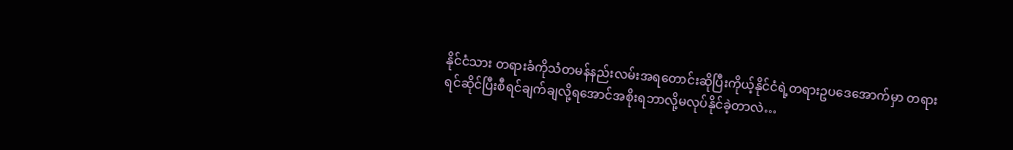နိုင်ငံသား တရားခံကိုသံတမန်နည်းလမ်းအရတောင်းဆိုပြီးကိုယ့်နိုင်ငံရဲ့တရားဥပဒေအောက်မှာ တရားရင်ဆိုင်ပြီးစီရင်ချက်ချလို့ရအောင်အစိုးရဘာလို့မလုပ်နိုင်ခဲ့တာလဲ…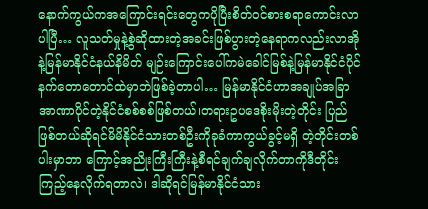နောက်ကွယ်ကအကြောင်းရင်းတွေကပိုပြီးစိတ်ဝင်စားစရာကောင်းလာပါပြီ… လူသတ်မှုနဲ့စွဲဆိုထားတဲ့အခင်းဖြစ်ပွားတဲ့နေရာကလည်းလာအိုနဲ့မြန်မာနိုင်ငံနယ်နိမိတ် မျဉ်းကြောင်းပေါ်ကမဲခေါင်မြစ်နဲ့မြန်မာနိုင်ငံပိုင်နက်တောတောင်ထဲမှာဘဲဖြစ်ခဲ့တာပါ… မြန်မာနိုင်ငံဟာအချုပ်အခြာအာဏာပိုင်တဲ့နိုင်ငံစစ်စစ်ဖြစ်တယ်၊တရားဥပဒေစိုးမိုးတဲ့တိုင်း ပြည်ဖြစ်တယ်ဆိုရင်မိမိနိုင်ငံသားတစ်ဦးကိုခုခံကာကွယ်ခွင့်မရှိ တဲ့တိုင်းတစ်ပါးမှာဘာ ကြောင့်အညိုးကြီးကြီးနဲ့စီရင်ချက်ချလိုက်တာကိုဒီတိုင်းကြည့်နေလိုက်ရတာလဲ၊ ဒါဆိုရင်မြန်မာနိုင်ငံသား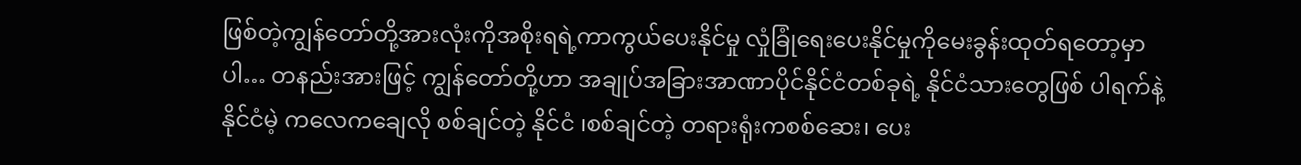ဖြစ်တဲ့ကျွန်တော်တို့အားလုံးကိုအစိုးရရဲ့ကာကွယ်ပေးနိုင်မှု လှုံခြုံရေးပေးနိုင်မှုကိုမေးခွန်းထုတ်ရတော့မှာပါ… တနည်းအားဖြင့် ကျွန်တော်တို့ဟာ အချုပ်အခြားအာဏာပိုင်နိုင်ငံတစ်ခုရဲ့ နိုင်ငံသားတွေဖြစ် ပါရက်နဲ့ နိုင်ငံမဲ့ ကလေကချေလို စစ်ချင်တဲ့ နိုင်ငံ ၊စစ်ချင်တဲ့ တရားရုံးကစစ်ဆေး၊ ပေး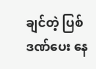ချင်တဲ့ ပြစ်ဒဏ်ပေး နေ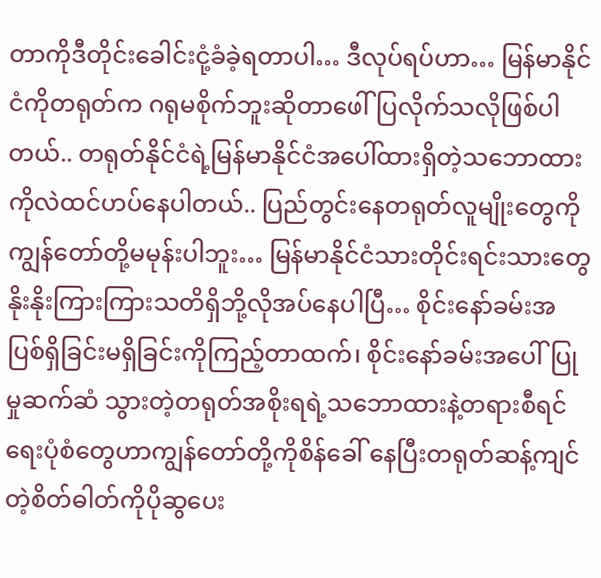တာကိုဒီတိုင်းခေါင်းငုံ့ခံခဲ့ရတာပါ… ဒီလုပ်ရပ်ဟာ… မြန်မာနိုင်ငံကိုတရုတ်က ဂရုမစိုက်ဘူးဆိုတာဖေါ်ပြလိုက်သလိုဖြစ်ပါတယ်.. တရုတ်နိုင်ငံရဲ့မြန်မာနိုင်ငံအပေါ်ထားရှိတဲ့သဘောထားကိုလဲထင်ဟပ်နေပါတယ်.. ပြည်တွင်းနေတရုတ်လူမျိုးတွေကိုကျွန်တော်တို့မမုန်းပါဘူး… မြန်မာနိုင်ငံသားတိုင်းရင်းသားတွေနိုးနိုးကြားကြားသတိရှိဘို့လိုအပ်နေပါပြီ… စိုင်းနော်ခမ်းအပြစ်ရှိခြင်းမရှိခြင်းကိုကြည့်တာထက်၊ စိုင်းနော်ခမ်းအပေါ်ပြုမှုဆက်ဆံ သွားတဲ့တရုတ်အစိုးရရဲ့သဘောထားနဲ့တရားစီရင်ရေးပုံစံတွေဟာကျွန်တော်တို့ကိုစိန်ခေါ် နေပြီးတရုတ်ဆန့်ကျင်တဲ့စိတ်ဓါတ်ကိုပိုဆွပေး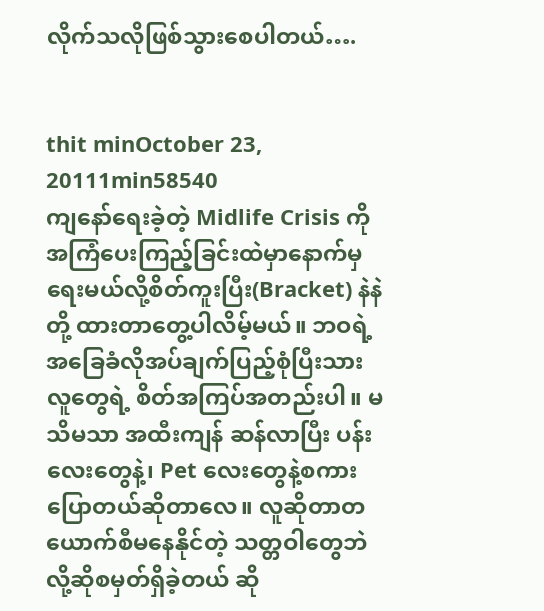လိုက်သလိုဖြစ်သွားစေပါတယ်….


thit minOctober 23, 20111min58540
ကျနော်ရေးခဲ့တဲ့ Midlife Crisis ကိုအကြံပေးကြည့်ခြင်းထဲမှာနောက်မှရေးမယ်လို့စိတ်ကူးပြီး(Bracket) နဲနဲ တို့ ထားတာတွေ့ပါလိမ့်မယ်။ ဘဝရဲ့ အခြေခံလိုအပ်ချက်ပြည့်စုံပြီးသားလူတွေရဲ့ စိတ်အကြပ်အတည်းပါ။ မသိမသာ အထီးကျန် ဆန်လာပြီး ပန်းလေးတွေနဲ့၊ Pet လေးတွေနဲ့စကားပြောတယ်ဆိုတာလေ။ လူဆိုတာတယောက်စီမနေနိုင်တဲ့ သတ္တဝါတွေဘဲလို့ဆိုစမှတ်ရှိခဲ့တယ် ဆို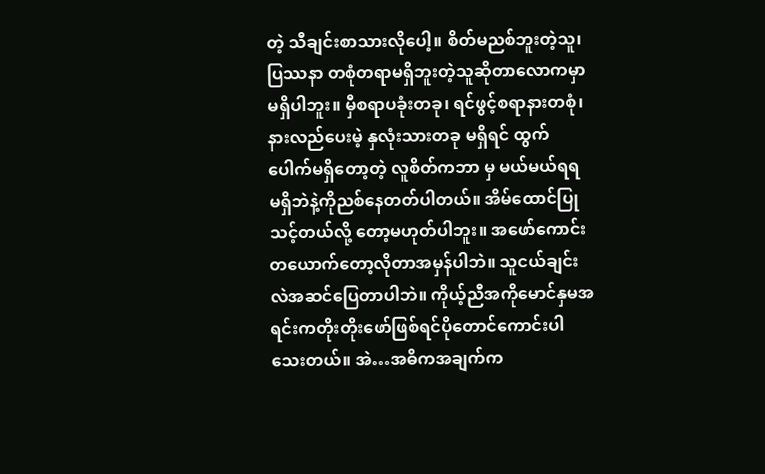တဲ့ သီချင်းစာသားလိုပေါ့။ စိတ်မညစ်ဘူးတဲ့သူ၊ ပြဿနာ တစုံတရာမရှိဘူးတဲ့သူဆိုတာလောကမှာမရှိပါဘူး။ မှီစရာပခုံးတခု၊ ရင်ဖွင့်စရာနားတစုံ၊ နားလည်ပေးမဲ့ နှလုံးသားတခု မရှိရင် ထွက်ပေါက်မရှိတော့တဲ့ လူစိတ်ကဘာ မှ မယ်မယ်ရရ မရှိဘဲနဲ့ကိုညစ်နေတတ်ပါတယ်။ အိမ်ထောင်ပြုသင့်တယ်လို့ တော့မဟုတ်ပါဘူး။ အဖော်ကောင်းတယောက်တော့လိုတာအမှန်ပါဘဲ။ သူငယ်ချင်းလဲအဆင်ပြေတာပါဘဲ။ ကိုယ့်ညီအကိုမောင်နှမအရင်းကတိုးတိုးဖော်ဖြစ်ရင်ပိုတောင်ကောင်းပါသေးတယ်။ အဲ…အဓိကအချက်က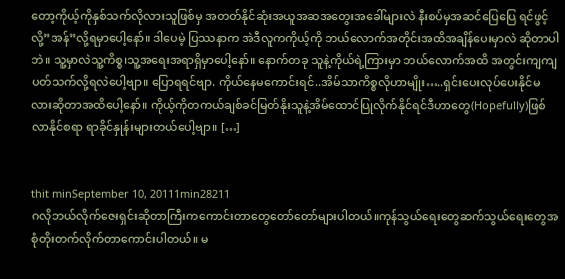တော့ကိုယ့်ကိုနှစ်သက်လိုလားသူဖြစ်မှ အတတ်နိုင်ဆုံးအယူအဆအတွေးအခေါ်များလဲ နီးစပ်မှအဆင်ပြေပြေ ရင်ဖွင့်လို့”အန်”လို့ရမှာပေါ့နော်။ ဒါပေမဲ့ ပြဿနာက အဲဒီလူကကိုယ့်ကို ဘယ်လောက်အတိုင်းအထိအချိန်ပေးမှာလဲ ဆိုတာပါဘဲ။ သူ့မှာလဲသူ့ကိစ္စ၊သူ့အရေးအရာရှိမှာပေါ့နော်။ နောက်တခု သူနဲ့ကိုယ်ရဲ့ကြားမှာ ဘယ်လောက်အထိ အတွင်းကျကျပတ်သက်လို့ရလဲပေါ့ဗျာ။ ပြောရရင်ဗျာ. ကိုယ်နေမကောင်းရင်..အိမ်သာကိစ္စလိုဟာမျိုး…..ရှင်းပေးလုပ်ပေးနိုင်မလားဆိုတာအထိပေါ့နော်။ ကိုယ့်ကိုတကယ်ချစ်ခင်မြတ်နိုးသူနဲ့အိမ်ထောင်ပြုလိုက်နိုင်ရင်ဒီဟာတွေ(Hopefully)ဖြစ်လာနိုင်စရာ ရာခိုင်နှုန်းများတယ်ပေါ့ဗျာ။ […]


thit minSeptember 10, 20111min28211
ဂလိုဘယ်လိုက်ဇေးရှင်းဆိုတာကြီးကကောင်းတာတွေတော်တော်များပါတယ်။ကုန်သွယ်ရေးတွေဆက်သွယ်ရေးတွေအစုံတိုးတက်လိုက်တာကောင်းပါတယ်။ မ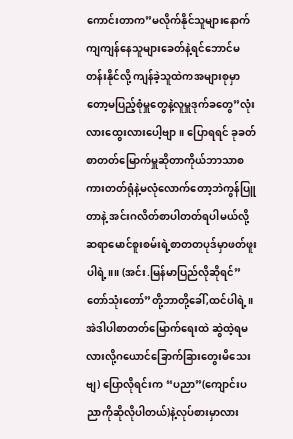ကောင်းတာက”မလိုက်နိုင်သူများနောက်ကျကျန်နေသူများခေတ်နဲ့ရင်ဘောင်မတန်းနိုင်လို့ ကျန်ခဲ့သူထဲကအများစုမှာတော့မပြည့်စုံမှူတွေနဲ့လူမှူဒုက်ခတွေ”လုံးလားထွေးလားပေါ့ဗျာ။ ပြောရရင် ခုခတ်စာတတ်မြောက်မှူဆိုတာကိုယ်ဘာသာစကားတတ်ရုံနဲ့မလုံလောက်တော့ဘဲကွန်ပြူတာနဲ့ အင်းဂလိတ်စာပါတတ်ရပါမယ်လို့ဆရာမောင်စူးစမ်းရဲ့စာတတပုဒ်မှာဖတ်ဖူးပါရဲ့။။ (အင်း.မြန်မာပြည်လိုဆိုရင်”တော်သုံးတော်”တို့ဘာတို့ခေါ်,ထင်ပါရဲ့။အဲဒါပါစာတတ်မြောက်ရေးထဲ ဆွဲထဲ့ရမလားလို့ဂယောင်ခြောက်ခြားတွေးမိသေးဗျ) ပြောလိုရင်းက “ပညာ”(ကျောင်းပညာကိုဆိုလိုပါတယ်)နဲ့လုပ်စားမှာလား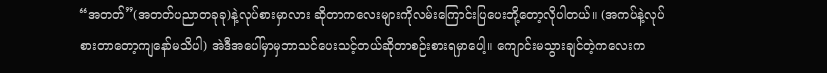“အတတ်”(အတတ်ပညာတခုခု)နဲ့လုပ်စားမှာလား ဆိုတာကလေးများကိုလမ်းကြောင်းပြပေးဘို့တော့လိုပါတယ်။ (အကပ်နဲ့လုပ်စားတာတော့ကျနော်မသိပါ) အဲဒီအပေါ်မှာမှဘာသင်ပေးသင့်တယ်ဆိုတာစဉ်းစားရမှာပေါ့။ ကျောင်းမသွားချင်တဲ့ကလေးက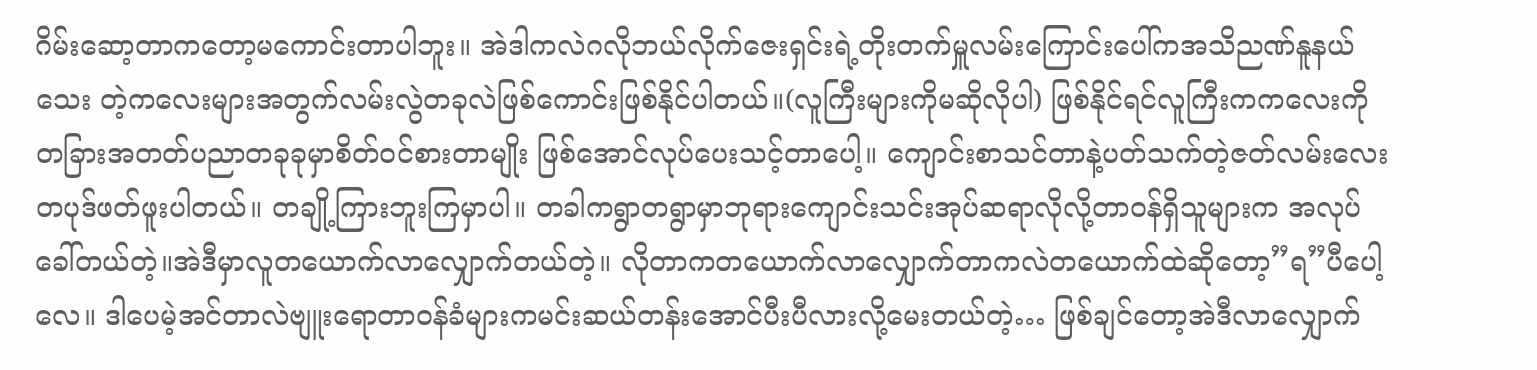ဂိမ်းဆော့တာကတော့မကောင်းတာပါဘူး။ အဲဒါကလဲဂလိုဘယ်လိုက်ဇေးရှင်းရဲ့တိုးတက်မှူလမ်းကြောင်းပေါ်ကအသိညဏ်နူနယ်သေး တဲ့ကလေးများအတွက်လမ်းလွဲတခုလဲဖြစ်ကောင်းဖြစ်နိုင်ပါတယ်။(လူကြီးများကိုမဆိုလိုပါ) ဖြစ်နိုင်ရင်လူကြီးကကလေးကိုတခြားအတတ်ပညာတခုခုမှာစိတ်ဝင်စားတာမျိုး ဖြစ်အောင်လုပ်ပေးသင့်တာပေါ့။ ကျောင်းစာသင်တာနဲ့ပတ်သက်တဲ့ဇတ်လမ်းလေးတပုဒ်ဖတ်ဖူးပါတယ်။ တချို့ကြားဘူးကြမှာပါ။ တခါကရွာတရွာမှာဘုရားကျောင်းသင်းအုပ်ဆရာလိုလို့တာဝန်ရှိသူများက အလုပ်ခေါ်တယ်တဲ့။အဲဒီမှာလူတယောက်လာလျှောက်တယ်တဲ့။ လိုတာကတယောက်လာလျှောက်တာကလဲတယောက်ထဲဆိုတော့”ရ”ပီပေါ့လေ။ ဒါပေမဲ့အင်တာလဲဗျူးရောတာဝန်ခံများကမင်းဆယ်တန်းအောင်ပီးပီလားလို့မေးတယ်တဲ့… ဖြစ်ချင်တော့အဲဒီလာလျှောက်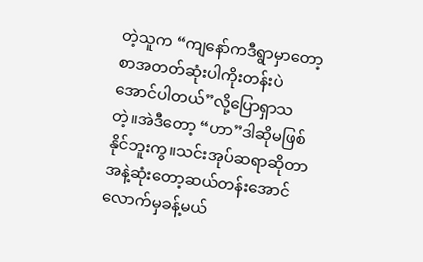တဲ့သူက “ကျနော်ကဒီရွာမှာတော့စာအတတ်ဆုံးပါကိုးတန်းပဲအောင်ပါတယ်”လို့ပြောရှာသတဲ့။အဲဒီတော့ “ဟာ”ဒါဆိုမဖြစ်နိုင်ဘူးကွ။သင်းအုပ်ဆရာဆိုတာအနဲ့ဆုံးတော့ဆယ်တန်းအောင်လောက်မှခန့်မယ်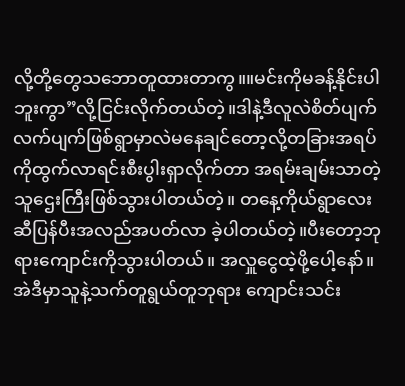လို့တို့တွေသဘောတူထားတာကွ။။မင်းကိုမခန့်နိုင်းပါဘူးကွာ”လို့ငြင်းလိုက်တယ်တဲ့။ဒါနဲ့ဒီလူလဲစိတ်ပျက်လက်ပျက်ဖြစ်ရွာမှာလဲမနေချင်တော့လို့တခြားအရပ်ကိုထွက်လာရင်းစီးပွါးရှာလိုက်တာ အရမ်းချမ်းသာတဲ့သူဌေးကြီးဖြစ်သွားပါတယ်တဲ့။ တနေ့ကိုယ်ရွာလေးဆီပြန်ပီးအလည်အပတ်လာ ခဲ့ပါတယ်တဲ့။ပီးတော့ဘုရားကျောင်းကိုသွားပါတယ်။ အလှူငွေထဲ့ဖို့ပေါ့နော်။အဲဒီမှာသူနဲ့သက်တူရွယ်တူဘုရား ကျောင်းသင်း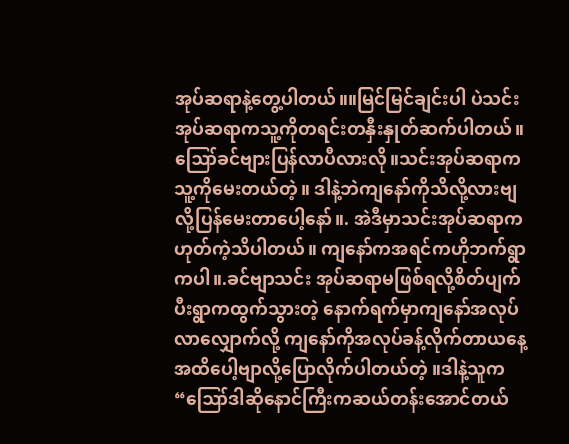အုပ်ဆရာနဲ့တွေ့ပါတယ်။။မြင်မြင်ချင်းပါ ပဲသင်းအုပ်ဆရာကသူ့ကိုတရင်းတနှီးနှုတ်ဆက်ပါတယ်။ ဪခင်ဗျားပြန်လာပီလားလို။သင်းအုပ်ဆရာကသူ့ကိုမေးတယ်တဲ့။ ဒါနဲ့ဘဲကျနော်ကိုသိလို့လားဗျလို့ပြန်မေးတာပေါ့နော်။. အဲဒီမှာသင်းအုပ်ဆရာကဟုတ်ကဲ့သိပါတယ်။ ကျနော်ကအရင်ကဟိုဘက်ရွာကပါ။.ခင်ဗျာသင်း အုပ်ဆရာမဖြစ်ရလို့စိတ်ပျက်ပီးရွာကထွက်သွားတဲ့ နောက်ရက်မှာကျနော်အလုပ်လာလျှောက်လို့ ကျနော်ကိုအလုပ်ခန့်လိုက်တာယနေ့အထိပေါ့ဗျာလို့ပြောလိုက်ပါတယ်တဲ့ ။ဒါနဲ့သူက “ဪဒါဆိုနောင်ကြီးကဆယ်တန်းအောင်တယ်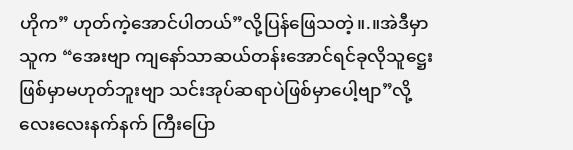ဟိုက” ဟုတ်ကဲ့အောင်ပါတယ်”လို့ပြန်ဖြေသတဲ့။.။အဲဒီမှာသူက “အေးဗျာ ကျနော်သာဆယ်တန်းအောင်ရင်ခုလိုသူဋ္ဌေးဖြစ်မှာမဟုတ်ဘူးဗျာ သင်းအုပ်ဆရာပဲဖြစ်မှာပေါ့ဗျာ”လို့လေးလေးနက်နက် ကြီးပြော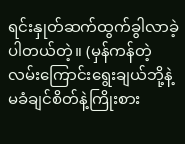ရင်းနှုတ်ဆက်ထွက်ခွါလာခဲ့ပါတယ်တဲ့။ (မှန်ကန်တဲ့လမ်းကြောင်းရွေးချယ်ဘို့နဲ့မခံချင်စိတ်နဲ့ကြိုးစား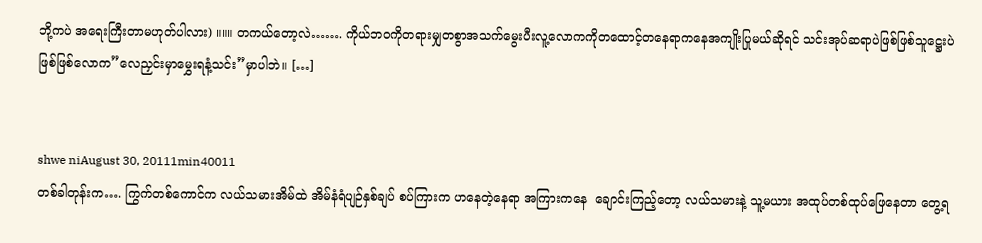ဘို့ကပဲ အရေးကြီးတာမဟုတ်ပါလား) ။။။ တကယ်တော့လဲ……. ကိုယ်ဘဝကိုတရားမျှတစွာအသက်မွေးပီးလူ့လောကကိုတထောင့်တနေရာကနေအကျိုးပြုမယ်ဆိုရင် သင်းအုပ်ဆရာပဲဖြစ်ဖြစ်သူဋ္ဌေးပဲဖြစ်ဖြစ်လောက”လေညှင်းမှာမွှေးရနံ့သင်း”မှာပါဘဲ။ […]


shwe niAugust 30, 20111min40011
တစ်ခါတုန်းက…. ကြွက်တစ်ကောင်က လယ်သမားအိမ်ထဲ အိမ်နံရံပျဉ်နှစ်ချပ် စပ်ကြားက ဟနေတဲ့နေရာ အကြားကနေ  ချောင်းကြည့်တော့ လယ်သမားနဲ့ သူ့မယား အထုပ်တစ်ထုပ်ဖြေနေတာ တွေ့ရ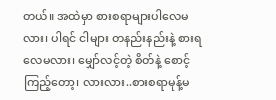တယ်။ အထဲမှာ စားစရာများပါလေမလား၊ ပါရင် ငါများ တနည်းနည်းနဲ့ စားရလေမလား၊ မျှော်လင့်တဲ့ စိတ်နဲ့ စောင့်ကြည့်တော့၊ လားလား..စားစရာမုန့်မ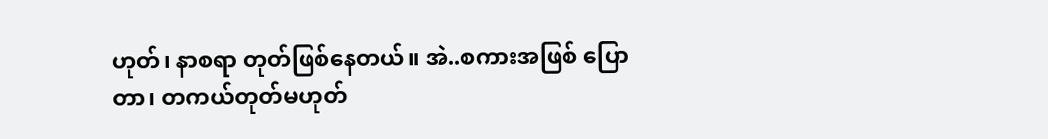ဟုတ်၊ နာစရာ တုတ်ဖြစ်နေတယ်။ အဲ..စကားအဖြစ် ပြောတာ၊ တကယ်တုတ်မဟုတ်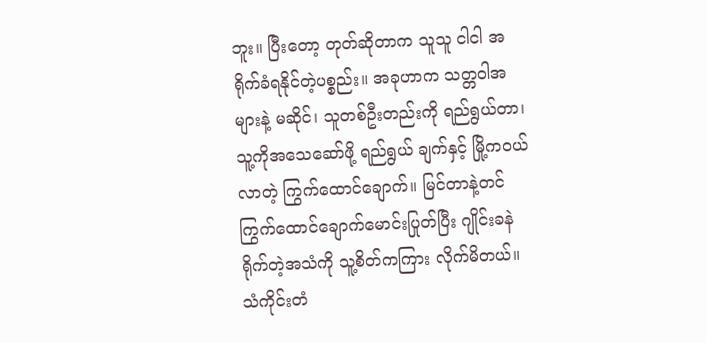ဘူး။ ပြီးတော့ တုတ်ဆိုတာက သူသူ ငါငါ အရိုက်ခံရနိုင်တဲ့ပစ္စည်း။ အခုဟာက သတ္တဝါအများနဲ့ မဆိုင်၊ သူတစ်ဦးတည်းကို ရည်ရွယ်တာ၊ သူ့ကိုအသေဆော်ဖို့ ရည်ရွယ် ချက်နှင့် မြို့ကဝယ်လာတဲ့ ကြွက်ထောင်ချောက်။ မြင်တာနဲ့တင် ကြွက်ထောင်ချောက်မောင်းပြုတ်ပြီး ဂျိုင်းခနဲ ရိုက်တဲ့အသံကို သူ့စိတ်ကကြား လိုက်မိတယ်။ သံကိုင်းတံ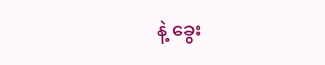နဲ့ ခွေး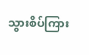သွားစိပ်ကြား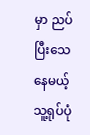မှာ ညပ်ပြီးသေနေမယ့် သူ့ရုပ်ပုံ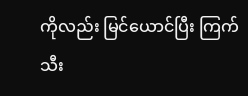ကိုလည်း မြင်ယောင်ပြီး ကြက်သီး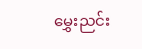မွှေးညင်း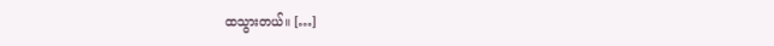ထသွားတယ်။ […]